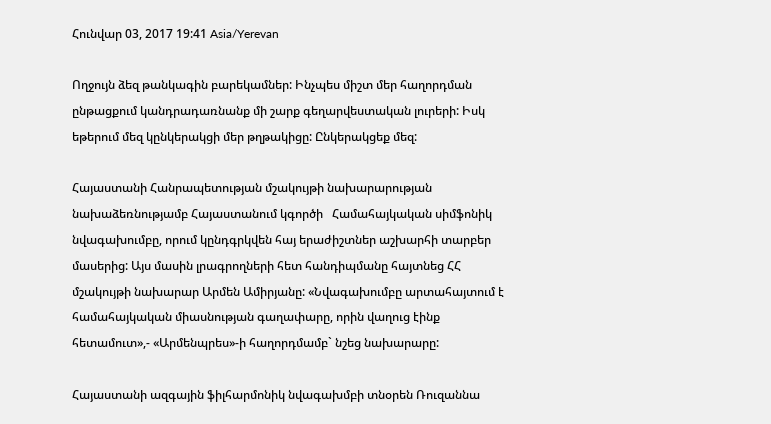Հունվար 03, 2017 19:41 Asia/Yerevan

Ողջույն ձեզ թանկագին բարեկամներ: Ինչպես միշտ մեր հաղորդման ընթացքում կանդրադառնանք մի շարք գեղարվեստական լուրերի: Իսկ եթերում մեզ կընկերակցի մեր թղթակիցը: Ընկերակցեք մեզ:

Հայաստանի Հանրապետության մշակույթի նախարարության նախաձեռնությամբ Հայաստանում կգործի   Համահայկական սիմֆոնիկ նվագախումբը, որում կընդգրկվեն հայ երաժիշտներ աշխարհի տարբեր մասերից: Այս մասին լրագրողների հետ հանդիպմանը հայտնեց ՀՀ մշակույթի նախարար Արմեն Ամիրյանը: «Նվագախումբը արտահայտում է համահայկական միասնության գաղափարը, որին վաղուց էինք հետամուտ»,- «Արմենպրես»-ի հաղորդմամբ` նշեց նախարարը:

Հայաստանի ազգային ֆիլհարմոնիկ նվագախմբի տնօրեն Ռուզաննա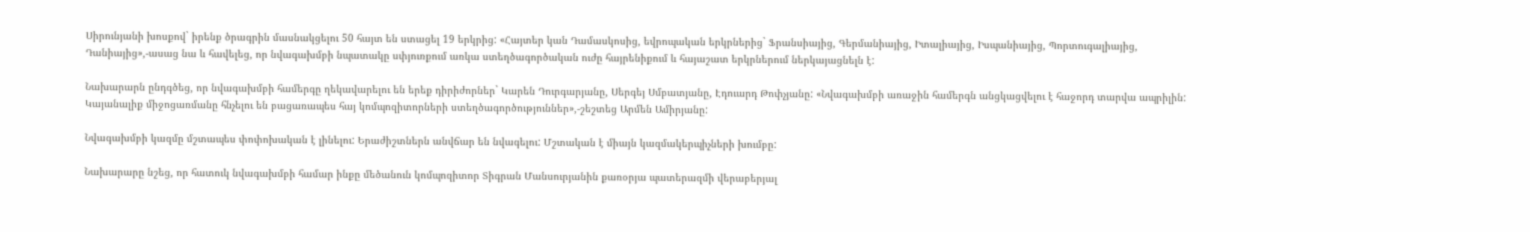Սիրունյանի խոսքով` իրենք ծրագրին մասնակցելու 50 հայտ են ստացել 19 երկրից: «Հայտեր կան Դամասկոսից, եվրոպական երկրներից` Ֆրանսիայից, Գերմանիայից, Իտալիայից, Իսպանիայից, Պորտուգալիայից, Դանիայից»,-ասաց նա և հավելեց, որ նվագախմբի նպատակը սփյուռքում առկա ստեղծագործական ուժը հայրենիքում և հայաշատ երկրներում ներկայացնելն է:

Նախարարն ընդգծեց, որ նվագախմբի համերգը ղեկավարելու են երեք դիրիժորներ` Կարեն Դուրգարյանը, Սերգեյ Սմբատյանը, Էդուարդ Թոփչյանը: «Նվագախմբի առաջին համերգն անցկացվելու է հաջորդ տարվա ապրիլին: Կայանալիք միջոցառմանը հնչելու են բացառապես հայ կոմպոզիտորների ստեղծագործություններ»,-շեշտեց Արմեն Ամիրյանը:

Նվագախմբի կազմը մշտապես փոփոխական է լինելու: Երաժիշտներն անվճար են նվագելու: Մշտական է միայն կազմակերպիչների խումբը:

Նախարարը նշեց, որ հատուկ նվագախմբի համար ինքը մեծանուն կոմպոզիտոր Տիգրան Մանսուրյանին քառօրյա պատերազմի վերաբերյալ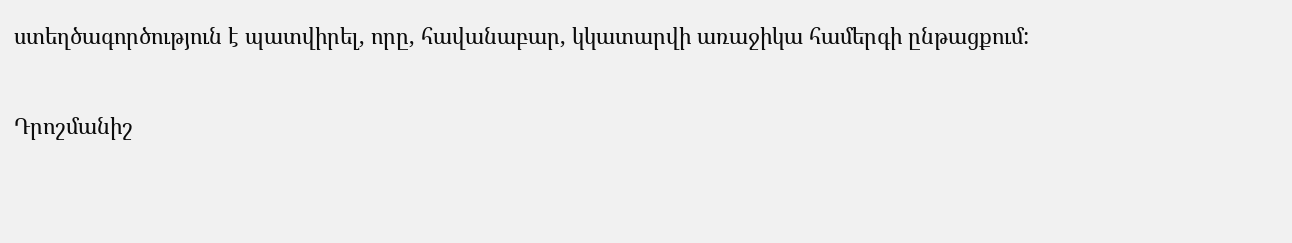ստեղծագործություն է պատվիրել, որը, հավանաբար, կկատարվի առաջիկա համերգի ընթացքում:

Դրոշմանիշ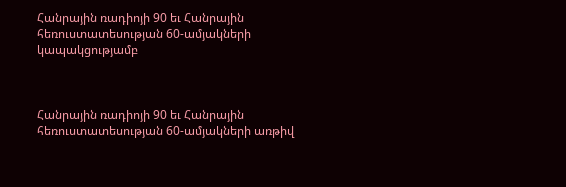Հանրային ռադիոյի 90 եւ Հանրային հեռուստատեսության 60-ամյակների կապակցությամբ



Հանրային ռադիոյի 90 եւ Հանրային հեռուստատեսության 60-ամյակների առթիվ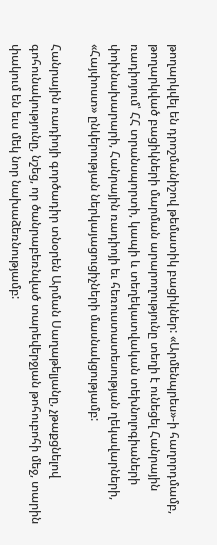թողարկվել են դրոշմանիշով թեմատիկ բացիկներ: «Արմենպրես»-ի հաղորդմամբ, թողարկված բացիկների մարման արարողությունը տեղի է ունեցել Հանրային ռադիոյում՝ ՀՀ տրանսպորտի, կապի և տեղեկատվական տեխնոլոգիաների փոխնախարարի, Հանրային ռադիոյի եւ հեռուստատեսության ղեկավարների, «Հայփոստ» ընկերության ներկայացուցիչների մասնակցությամբ:

Հանրային ռադիոյի գործադիր տնօրեն Արման Սաղաթելյանը, չթաքցնելով գոհունակությունը, նշեց, որ ծանրաբեռնված տարեվերջյան թոհուբոհի մեջ, տարին փակում են եւս մեկ նոր նախաձեռնությամբ: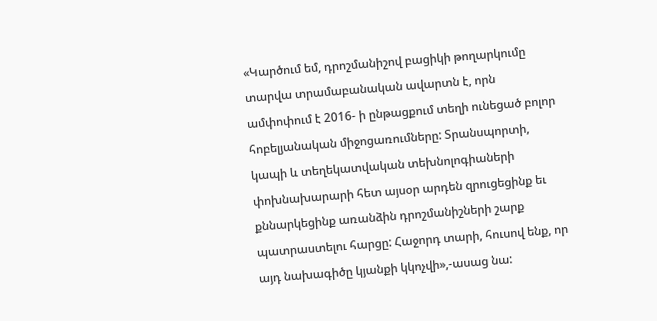«Կարծում եմ, դրոշմանիշով բացիկի թողարկումը տարվա տրամաբանական ավարտն է, որն ամփոփում է 2016- ի ընթացքում տեղի ունեցած բոլոր հոբելյանական միջոցառումները: Տրանսպորտի, կապի և տեղեկատվական տեխնոլոգիաների փոխնախարարի հետ այսօր արդեն զրուցեցինք եւ քննարկեցինք առանձին դրոշմանիշների շարք պատրաստելու հարցը: Հաջորդ տարի, հուսով ենք, որ այդ նախագիծը կյանքի կկոչվի»,-ասաց նա: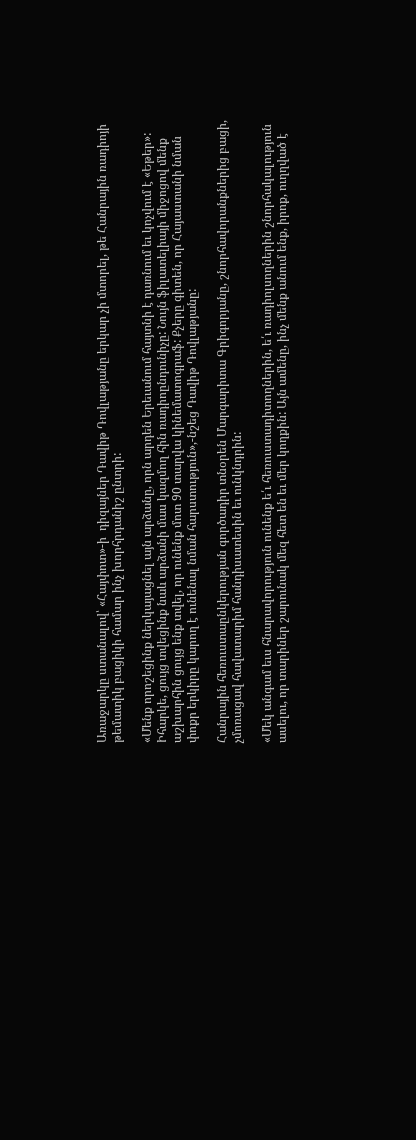Առաջարկը ստանալով՝ «Հայփոտ»-ի  դիզայներ Դավիթ Դովլաթյանը երկար չի մտորել, թե Հանրային ռադիոյի թեմատիկ բացիկի համար ինչ խորհրդանիշ ընտրի:

«Մենք որոշեցինք ներկայացնել այն արձանը, որն արդեն Երեւանում հայտնի է դառնում եւ կոչվում է «Եթեր»: Իհարկե, ցույց տվեցինք նաև արձանի մաս կազմող հին ռադիոընդունիչը: Նույն ֆիլատելիայի միջոցով մենք աշխարհին ցույց ենք տվել, որ ունենք մոտ 90 տարվա կինեմատոգրաֆ: Քչերը գիտեն, որ Հայաստանի նման փոքր երկիրը կարող է ունենալ նման հարստություն»,-նշեց Դավիթ Դովլաթյանը:

Հանրային հեռուստաընկերության գործադիր տնօրեն Մարգարիտա Գրիգորյանը, շնորհավորանքներից բացի, չմոռացավ հավատարիմ հանդիսատեսին եւ ունկնդրին:

«Մեկ անգամ եւս հնարավորություն ունենք ե՛ւ հեռուստադիտողներին, ե՛ւ ռադիոլսողներին շնորհակալություն ասելու, որ տարիներ շարունակ մեզ հետ են եւ մեր կողքին: Այն ամենը, ինչ մենք անում ենք, իրոք, ուղղված է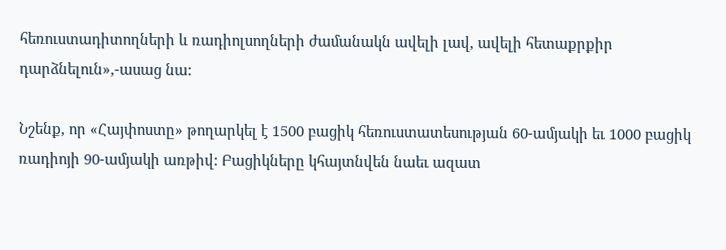հեռուստադիտողների և ռադիոլսողների ժամանակն ավելի լավ, ավելի հետաքրքիր դարձնելուն»,-ասաց նա:

Նշենք, որ «Հայփոստը» թողարկել է 1500 բացիկ հեռուստատեսության 60-ամյակի եւ 1000 բացիկ ռադիոյի 90-ամյակի առթիվ: Բացիկները կհայտնվեն նաեւ ազատ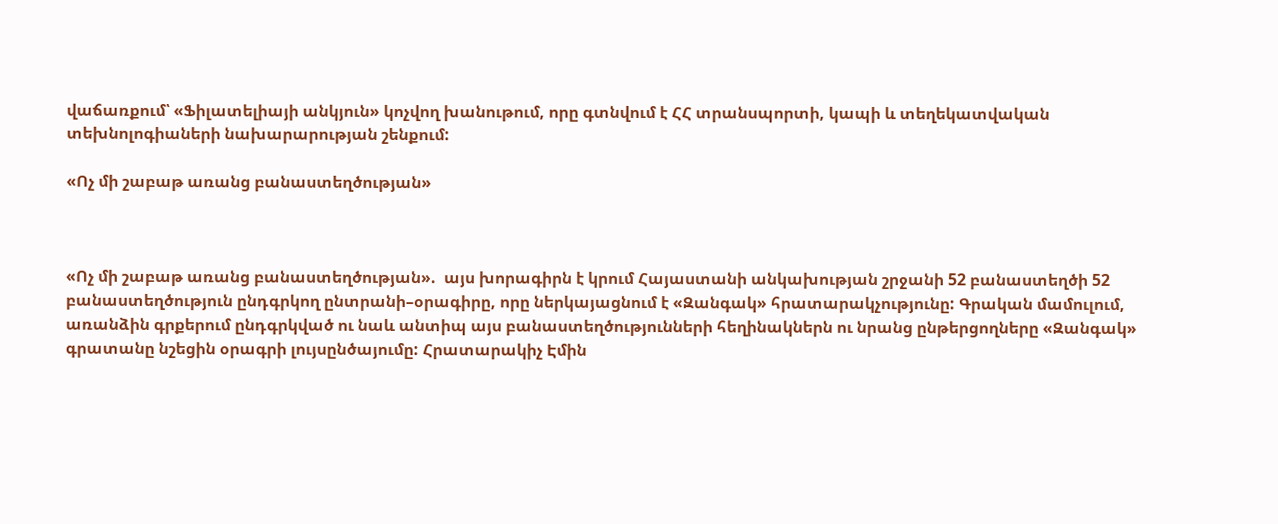վաճառքում՝ «Ֆիլատելիայի անկյուն» կոչվող խանութում, որը գտնվում է ՀՀ տրանսպորտի, կապի և տեղեկատվական տեխնոլոգիաների նախարարության շենքում:

«Ոչ մի շաբաթ առանց բանաստեղծության»



«Ոչ մի շաբաթ առանց բանաստեղծության».  այս խորագիրն է կրում Հայաստանի անկախության շրջանի 52 բանաստեղծի 52 բանաստեղծություն ընդգրկող ընտրանի–օրագիրը, որը ներկայացնում է «Զանգակ» հրատարակչությունը: Գրական մամուլում, առանձին գրքերում ընդգրկված ու նաև անտիպ այս բանաստեղծությունների հեղինակներն ու նրանց ընթերցողները «Զանգակ» գրատանը նշեցին օրագրի լույսընծայումը: Հրատարակիչ Էմին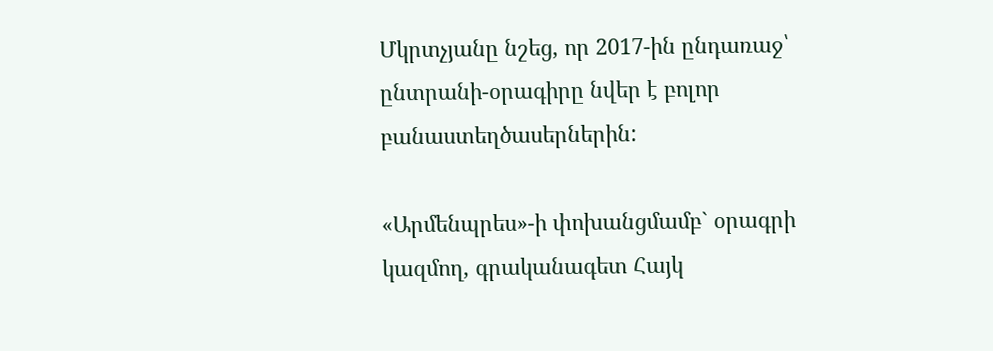Մկրտչյանը նշեց, որ 2017-ին ընդառաջ՝ ընտրանի-օրագիրը նվեր է բոլոր բանաստեղծասերներին:

«Արմենպրես»-ի փոխանցմամբ` օրագրի կազմող, գրականագետ Հայկ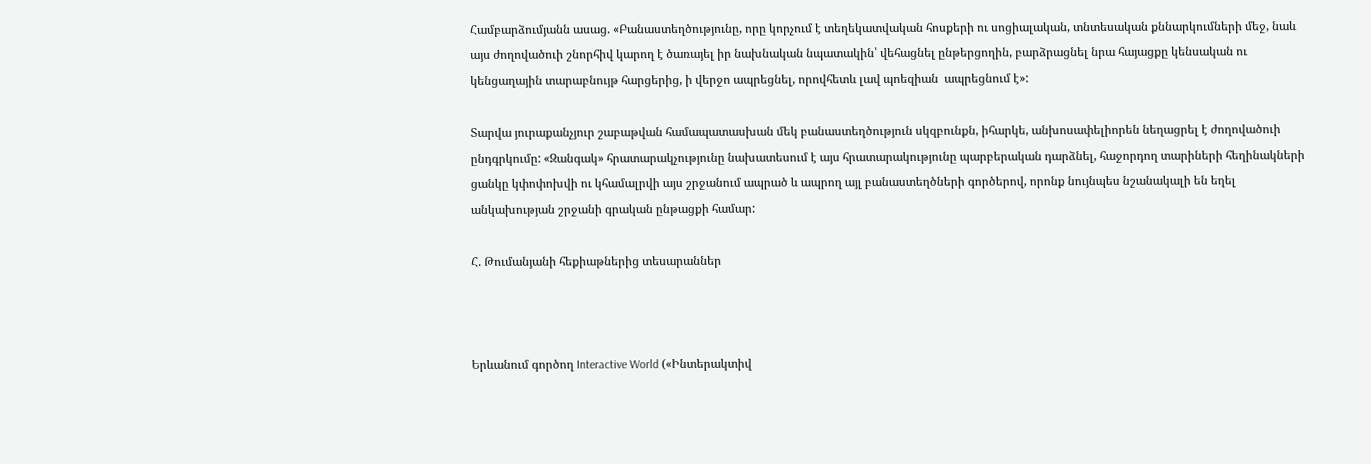Համբարձումյանն ասաց. «Բանաստեղծությունը, որը կորչում է տեղեկատվական հոսքերի ու սոցիալական, տնտեսական քննարկումների մեջ, նաև այս ժողովածուի շնորհիվ կարող է ծառայել իր նախնական նպատակին՝ վեհացնել ընթերցողին, բարձրացնել նրա հայացքը կենսական ու կենցաղային տարաբնույթ հարցերից, ի վերջո ապրեցնել, որովհետև լավ պոեզիան  ապրեցնում է»:

Տարվա յուրաքանչյուր շաբաթվան համապատասխան մեկ բանաստեղծություն սկզբունքն, իհարկե, անխոսափելիորեն նեղացրել է ժողովածուի ընդգրկումը: «Զանգակ» հրատարակչությունը նախատեսում է այս հրատարակությունը պարբերական դարձնել, հաջորդող տարիների հեղինակների ցանկը կփոփոխվի ու կհամալրվի այս շրջանում ապրած և ապրող այլ բանաստեղծների գործերով, որոնք նույնպես նշանակալի են եղել անկախության շրջանի գրական ընթացքի համար:

Հ. Թումանյանի հեքիաթներից տեսարաններ



Երևանում գործող Interactive World («Ինտերակտիվ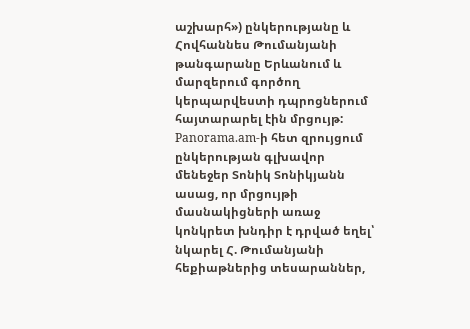աշխարհ») ընկերությանը և Հովհաննես Թումանյանի թանգարանը Երևանում և մարզերում գործող կերպարվեստի դպրոցներում  հայտարարել էին մրցույթ: Panorama.am-ի հետ զրույցում ընկերության գլխավոր մենեջեր Տոնիկ Տոնիկյանն ասաց, որ մրցույթի մասնակիցների առաջ կոնկրետ խնդիր է դրված եղել՝  նկարել Հ. Թումանյանի հեքիաթներից տեսարաններ,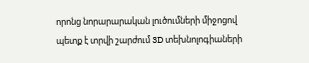որոնց նորարարական լուծումների միջոցով պետք է տրվի շարժում 3D տեխնոլոգիաների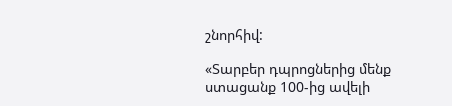շնորհիվ:

«Տարբեր դպրոցներից մենք ստացանք 100-ից ավելի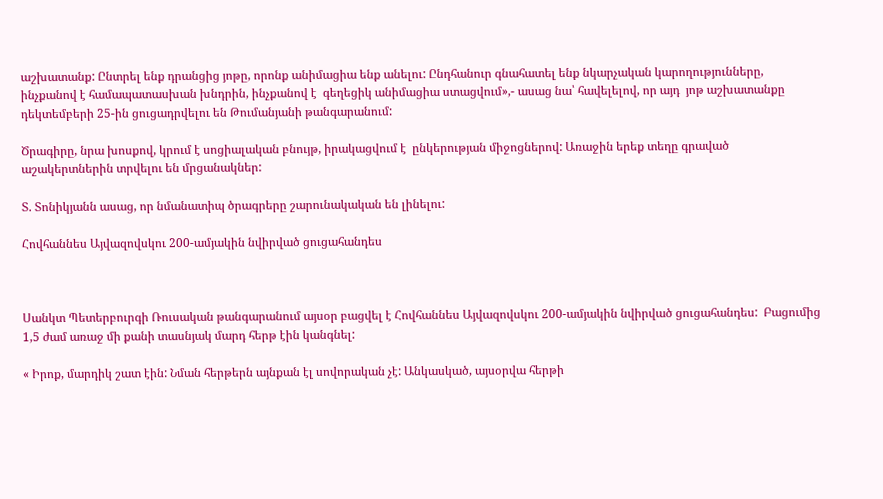աշխատանք: Ընտրել ենք դրանցից յոթը, որոնք անիմացիա ենք անելու: Ընդհանուր գնահատել ենք նկարչական կարողությունները,  ինչքանով է համապատասխան խնդրին, ինչքանով է  գեղեցիկ անիմացիա ստացվում»,- ասաց նա՝ հավելելով, որ այդ  յոթ աշխատանքը դեկտեմբերի 25-ին ցուցադրվելու են Թումանյանի թանգարանում:

Ծրագիրը, նրա խոսքով, կրում է սոցիալական բնույթ, իրակացվում է  ընկերության միջոցներով: Առաջին երեք տեղը գրաված աշակերտներին տրվելու են մրցանակներ:

Տ. Տոնիկյանն ասաց, որ նմանատիպ ծրագրերը շարունակական են լինելու:

Հովհաննես Այվազովսկու 200-ամյակին նվիրված ցուցահանդես



Սանկտ Պետերբուրգի Ռուսական թանգարանում այսօր բացվել է Հովհաննես Այվազովսկու 200-ամյակին նվիրված ցուցահանդես:  Բացումից  1,5 ժամ առաջ մի քանի տասնյակ մարդ հերթ էին կանգնել:

« Իրոք, մարդիկ շատ էին: Նման հերթերն այնքան էլ սովորական չէ: Անկասկած, այսօրվա հերթի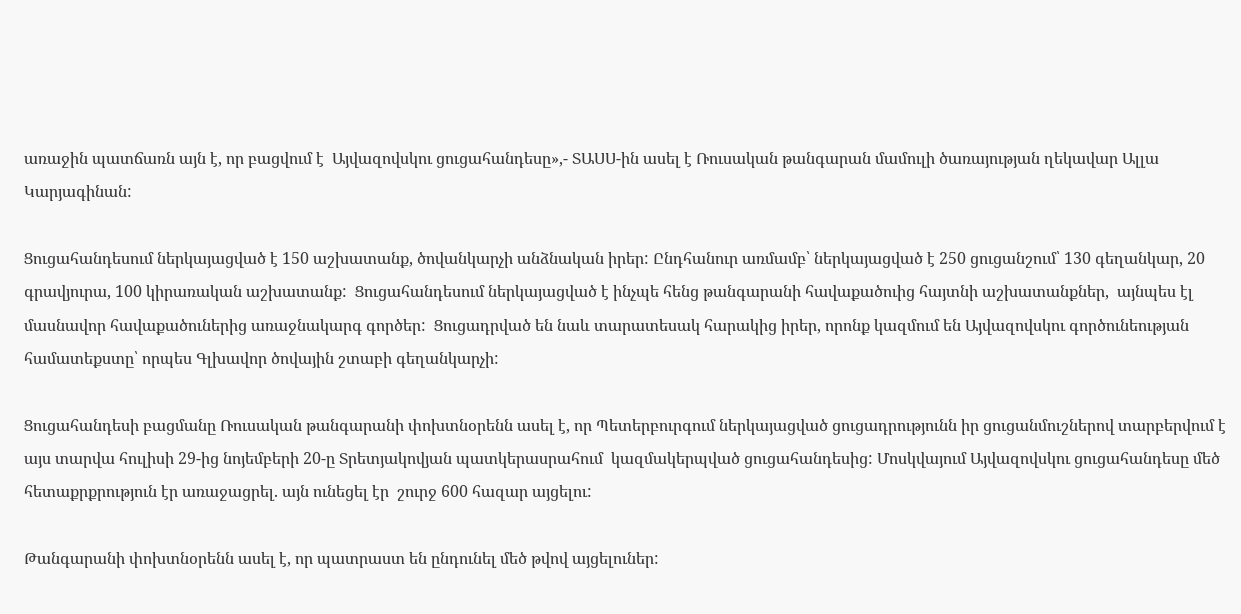առաջին պատճառն այն է, որ բացվում է  Այվազովսկու ցուցահանդեսը»,- ՏԱՍՍ-ին ասել է Ռուսական թանգարան մամուլի ծառայության ղեկավար Ալլա Կարյագինան:

Ցուցահանդեսում ներկայացված է 150 աշխատանք, ծովանկարչի անձնական իրեր: Ընդհանուր առմամբ՝ ներկայացված է 250 ցուցանշում՝ 130 գեղանկար, 20 գրավյուրա, 100 կիրառական աշխատանք:  Ցուցահանդեսում ներկայացված է ինչպե հենց թանգարանի հավաքածուից հայտնի աշխատանքներ,  այնպես էլ մասնավոր հավաքածուներից առաջնակարգ գործեր:  Ցուցադրված են նաև տարատեսակ հարակից իրեր, որոնք կազմում են Այվազովսկու գործունեության համատեքստը՝ որպես Գլխավոր ծովային շտաբի գեղանկարչի:

Ցուցահանդեսի բացմանը Ռուսական թանգարանի փոխտնօրենն ասել է, որ Պետերբուրգում ներկայացված ցուցադրությունն իր ցուցանմուշներով տարբերվում է այս տարվա հուլիսի 29-ից նոյեմբերի 20-ը Տրետյակովյան պատկերասրահում  կազմակերպված ցուցահանդեսից: Մոսկվայում Այվազովսկու ցուցահանդեսը մեծ հետաքրքրություն էր առաջացրել. այն ունեցել էր  շուրջ 600 հազար այցելու:

Թանգարանի փոխտնօրենն ասել է, որ պատրաստ են ընդունել մեծ թվով այցելուներ: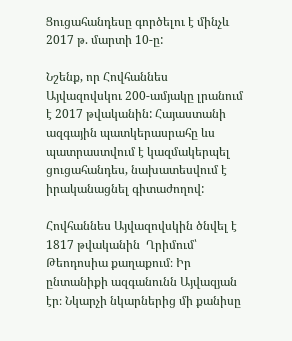Ցուցահանդեսը գործելու է մինչև 2017 թ. մարտի 10-ը:

Նշենք, որ Հովհաննես Այվազովսկու 200-ամյակը լրանում է 2017 թվականին: Հայաստանի ազգային պատկերասրահը ևս պատրաստվում է կազմակերպել ցուցահանդես, նախատեսվում է իրականացնել գիտաժողով:

Հովհաննես Այվազովսկին ծնվել է 1817 թվականին  Ղրիմում՝ Թեոդոսիա քաղաքում։ Իր ընտանիքի ազգանունն Այվազյան էր։ Նկարչի նկարներից մի քանիսը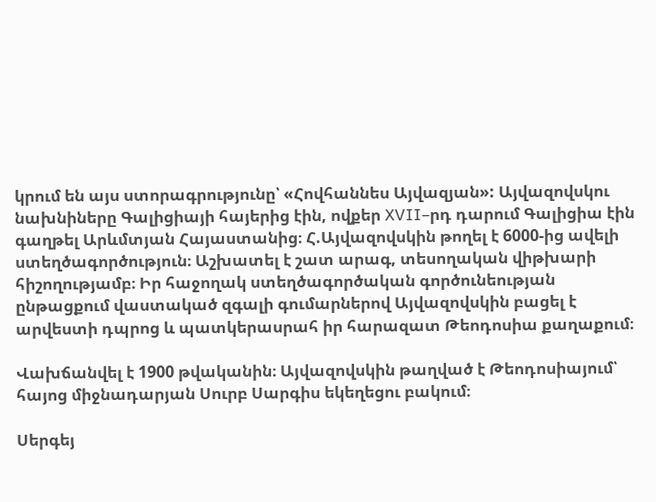կրում են այս ստորագրությունը՝ «Հովհաննես Այվազյան»: Այվազովսկու նախնիները Գալիցիայի հայերից էին, ովքեր XVII–րդ դարում Գալիցիա էին գաղթել Արևմտյան Հայաստանից։ Հ.Այվազովսկին թողել է 6000-ից ավելի ստեղծագործություն։ Աշխատել է շատ արագ, տեսողական վիթխարի հիշողությամբ։ Իր հաջողակ ստեղծագործական գործունեության ընթացքում վաստակած զգալի գումարներով Այվազովսկին բացել է արվեստի դպրոց և պատկերասրահ իր հարազատ Թեոդոսիա քաղաքում։

Վախճանվել է 1900 թվականին։ Այվազովսկին թաղված է Թեոդոսիայում՝ հայոց միջնադարյան Սուրբ Սարգիս եկեղեցու բակում։

Սերգեյ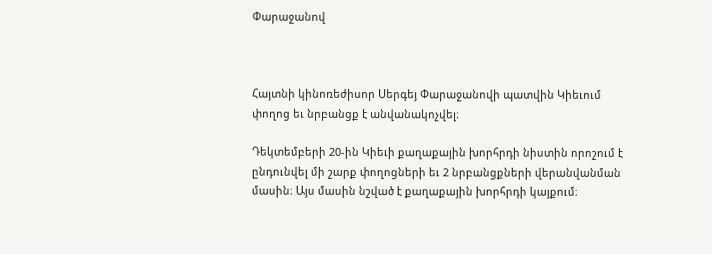Փարաջանով



Հայտնի կինոռեժիսոր Սերգեյ Փարաջանովի պատվին Կիեւում փողոց եւ նրբանցք է անվանակոչվել։

Դեկտեմբերի 20-ին Կիեւի քաղաքային խորհրդի նիստին որոշում է ընդունվել մի շարք փողոցների եւ 2 նրբանցքների վերանվանման մասին։ Այս մասին նշված է քաղաքային խորհրդի կայքում։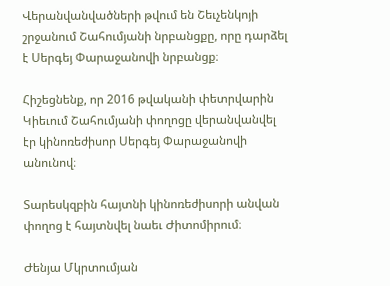Վերանվանվածների թվում են Շեւչենկոյի շրջանում Շահումյանի նրբանցքը, որը դարձել է Սերգեյ Փարաջանովի նրբանցք։

Հիշեցնենք, որ 2016 թվականի փետրվարին Կիեւում Շահումյանի փողոցը վերանվանվել էր կինոռեժիսոր Սերգեյ Փարաջանովի անունով։

Տարեսկզբին հայտնի կինոռեժիսորի անվան փողոց է հայտնվել նաեւ Ժիտոմիրում։

Ժենյա Մկրտումյան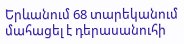Երևանում 68 տարեկանում մահացել է դերասանուհի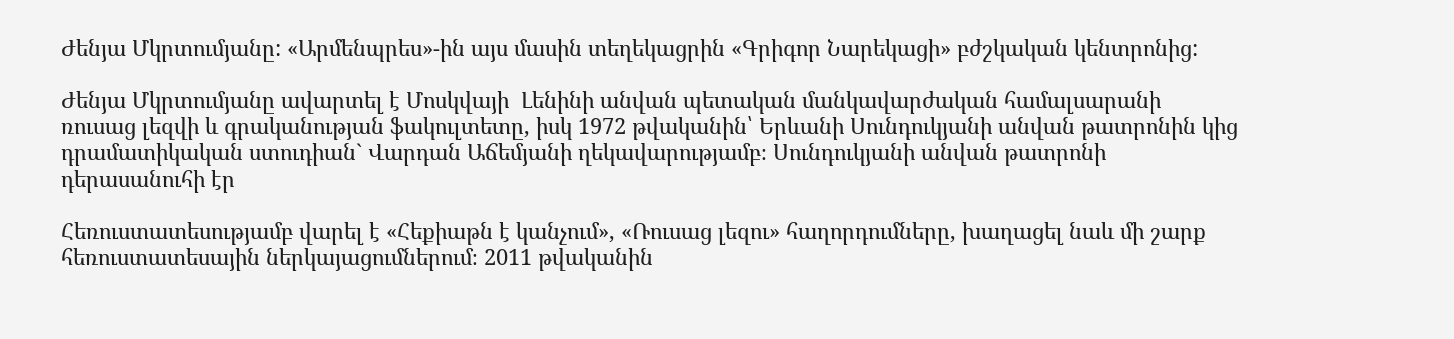Ժենյա Մկրտումյանը: «Արմենպրես»-ին այս մասին տեղեկացրին «Գրիգոր Նարեկացի» բժշկական կենտրոնից:

Ժենյա Մկրտումյանը ավարտել է Մոսկվայի  Լենինի անվան պետական մանկավարժական համալսարանի ռուսաց լեզվի և գրականության ֆակուլտետը, իսկ 1972 թվականին՝ Երևանի Սունդուկյանի անվան թատրոնին կից դրամատիկական ստուդիան` Վարդան Աճեմյանի ղեկավարությամբ։ Սունդուկյանի անվան թատրոնի դերասանուհի էր

Հեռուստատեսությամբ վարել է «Հեքիաթն է կանչում», «Ռուսաց լեզու» հաղորդումները, խաղացել նաև մի շարք հեռուստատեսային ներկայացումներում։ 2011 թվականին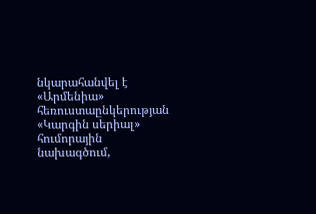նկարահանվել է «Արմենիա» հեռուստաընկերության «Կարգին սերիալ» հումորային նախագծում,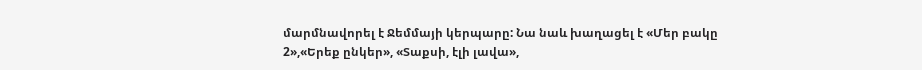մարմնավորել է Ջեմմայի կերպարը: Նա նաև խաղացել է «Մեր բակը 2»,«Երեք ընկեր», «Տաքսի, էլի լավա»,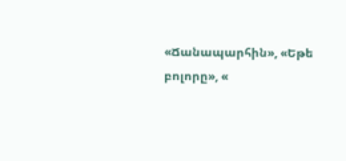«Ճանապարհին», «Եթե բոլորը», «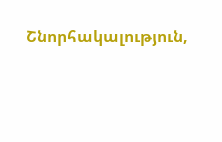Շնորհակալություն,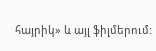հայրիկ» և այլ ֆիլմերում: